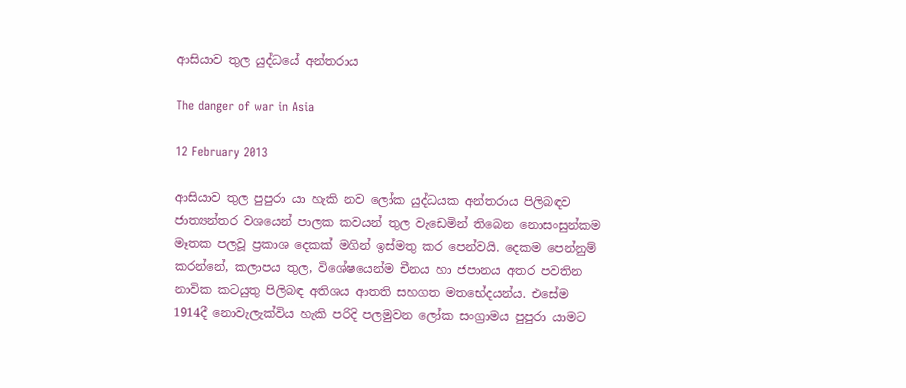ආසියාව තුල යුද්ධයේ අන්තරාය

The danger of war in Asia

12 February 2013

ආසියාව තුල පුපුරා යා හැකි නව ලෝක යුද්ධයක අන්තරාය පිලිබඳව ජාත්‍යන්තර වශයෙන් පාලක කවයන් තුල වැඩෙමින් තිබෙන නොසංසුන්කම මෑතක පලවූ ප්‍රකාශ දෙකක් මගින් ඉස්මතු කර පෙන්වයි. දෙකම පෙන්නුම් කරන්නේ, කලාපය තුල, විශේෂයෙන්ම චීනය හා ජපානය අතර පවතින නාවික කටයුතු පිලිබඳ අතිශය ආතති සහගත මතභේදයන්ය. එසේම 1914දී නොවැලැක්විය හැකි පරිදි පලමුවන ලෝක සංග්‍රාමය පුපුරා යාමට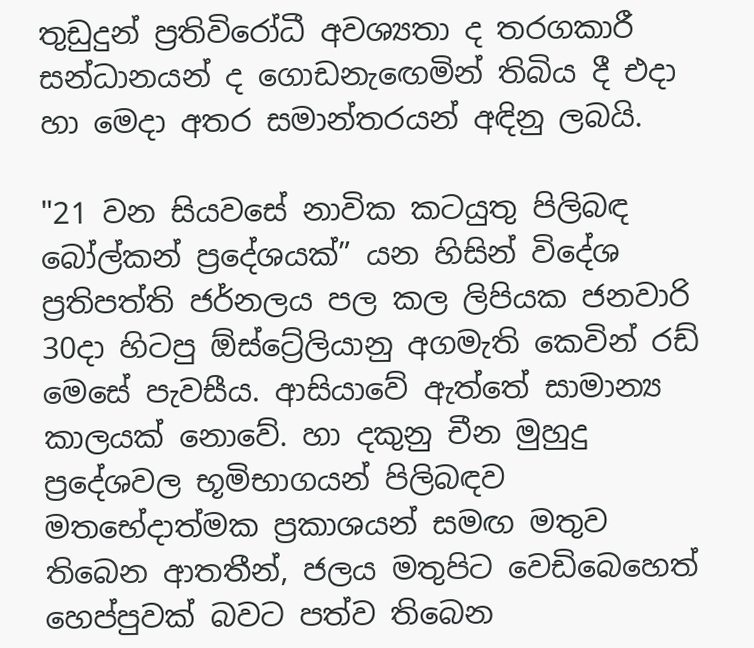තුඩුදුන් ප්‍රතිවිරෝධී අවශ්‍යතා ද තරගකාරී සන්ධානයන් ද ගොඩනැ‍ඟෙමින් තිබිය දී එදා හා මෙදා අතර සමාන්තරයන් අඳිනු ලබයි.

"21 වන සියවසේ නාවික කටයුතු පිලිබඳ බෝල්කන් ප්‍රදේශයක්” යන හිසින් විදේශ ප්‍රතිපත්ති ජර්නලය පල කල ලිපියක ජනවාරි 30දා හිටපු ඕස්ට්‍රේලියානු අගමැති කෙවින් රඩ් මෙසේ පැවසීය. ආසියාවේ ඇත්තේ සාමාන්‍ය කාලයක් නොවේ. හා දකුනු චීන මුහුදු ප්‍රදේශවල භූමිභාගයන් පිලිබඳව මතභේදාත්මක ප්‍රකාශයන් සමඟ මතුව තිබෙන ආතතීන්, ජලය මතුපිට වෙඩිබෙහෙත් හෙප්පුවක් බවට පත්ව තිබෙන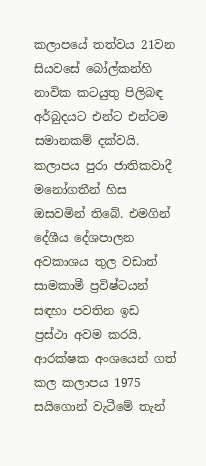කලාපයේ තත්වය 21වන සියවසේ බෝල්කන්හි නාවික කටයුතු පිලිබඳ අර්බුදයට එන්ට එන්ටම සමානකම් දක්වයි. කලාපය පුරා ජාතිකවාදී මනෝගතීන් හිස ඔසවමින් තිබේ. එමගින් දේශීය දේශපාලන අවකාශය තුල වඩාත් සාමකාමී ප්‍රවිෂ්ටයන් සඳහා පවතින ඉඩ ප්‍රස්ථා අවම කරයි. ආරක්ෂක අංශයෙන් ගත් කල කලාපය 1975 සයිගොන් වැටීමේ තැන්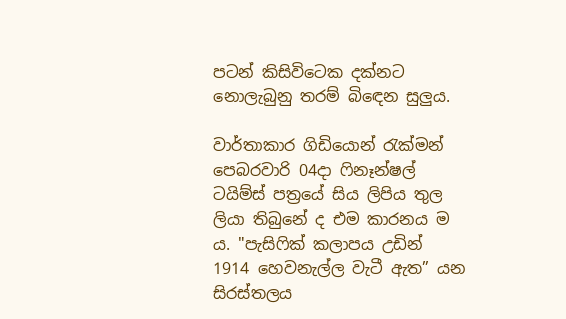පටන් කිසිවිටෙක දක්නට නොලැබුනු තරම් බි‍ඳෙන සුලුය.

වාර්තාකාර ගිඩියොන් රැක්මන් පෙබරවාරි 04දා ෆිනෑන්ෂල් ටයිම්ස් පත්‍රයේ සිය ලිපිය තුල ලියා තිබුනේ ද එම කාරනය ම ය. "පැසිෆික් කලාපය උඩින් 1914 හෙවනැල්ල වැටී ඇත” යන සිරස්තලය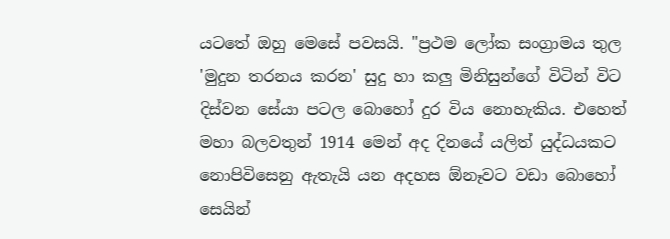යටතේ ඔහු මෙසේ පවසයි. "ප්‍රථම ලෝක සංග්‍රාමය තුල 'මුදුන තරනය කරන' සුදු හා කලු මිනිසුන්ගේ විටින් විට දිස්වන සේයා පටල බොහෝ දුර විය නොහැකිය. එහෙත් මහා බලවතුන් 1914 මෙන් අද දිනයේ යලිත් යුද්ධයකට නොපිවිසෙනු ඇතැයි යන අදහස ඕනෑවට වඩා බොහෝ සෙයින්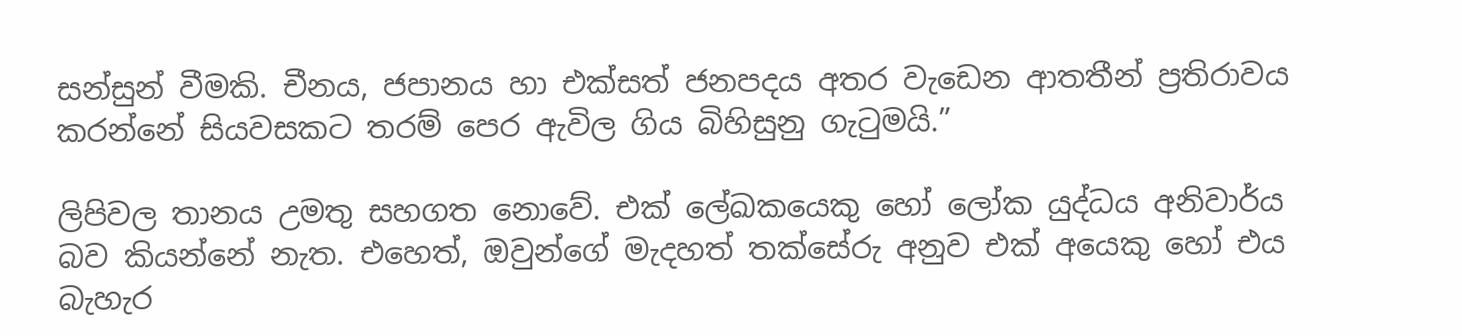සන්සුන් වීමකි. චීනය, ජපානය හා එක්සත් ජනපදය අතර වැඩෙන ආතතීන් ප්‍රතිරාවය කරන්නේ සියවසකට තරම් පෙර ඇවිල ගිය බිහිසුනු ගැටුමයි.”

ලිපිවල තානය උමතු සහගත නොවේ. එක් ලේඛකයෙකු හෝ ලෝක යුද්ධය අනිවාර්ය බව කියන්නේ නැත. එහෙත්, ඔවුන්ගේ මැදහත් තක්සේරු අනුව එක් අයෙකු හෝ එය බැහැර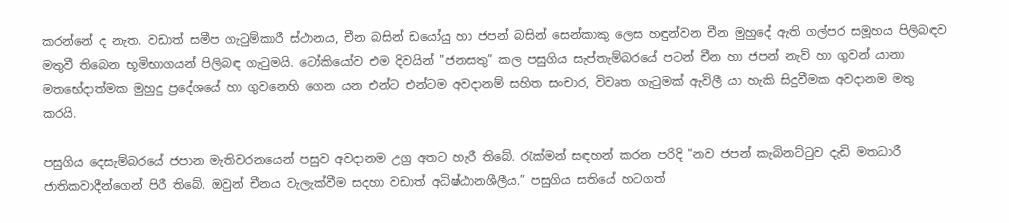කරන්නේ ද නැත. වඩාත් සමීප ගැටුම්කාරී ස්ථානය, චීන බසින් ඩයෝයු හා ජපන් බසින් සෙන්කාකු ලෙස හඳුන්වන චීන මුහුදේ ඇති ගල්පර සමූහය පිලිබඳව මතුවී තිබෙන භූමිභාගයන් පිලිබඳ ගැටුමයි. ටෝකියෝව එම දිවයින් "ජනසතු” කල පසුගිය සැප්තැම්බරයේ පටන් චීන හා ජපන් නැව් හා ගුවන් යානා මතභේදාත්මක මුහුදු ප්‍රදේශයේ හා ගුවනෙහි ගෙන යන එන්ට එන්ටම අවදානම් සහිත සංචාර, විවෘත ගැටුමක් ඇවිලී යා හැකි සිදුවීමක අවදානම මතු කරයි.

පසුගිය දෙසැම්බරයේ ජපාන මැතිවරනයෙන් පසුව අවදානම උග්‍ර අතට හැරී තිබේ. රැක්මන් සඳහන් කරන පරිදි "නව ජපන් කැබිනට්ටුව දැඩි මතධාරී ජාතිකවාදීන්ගෙන් පිරී තිබේ. ඔවුන් චීනය වැලැක්වීම සදහා වඩාත් අධිෂ්ඨානශීලීය.” පසුගිය සතියේ හටගත්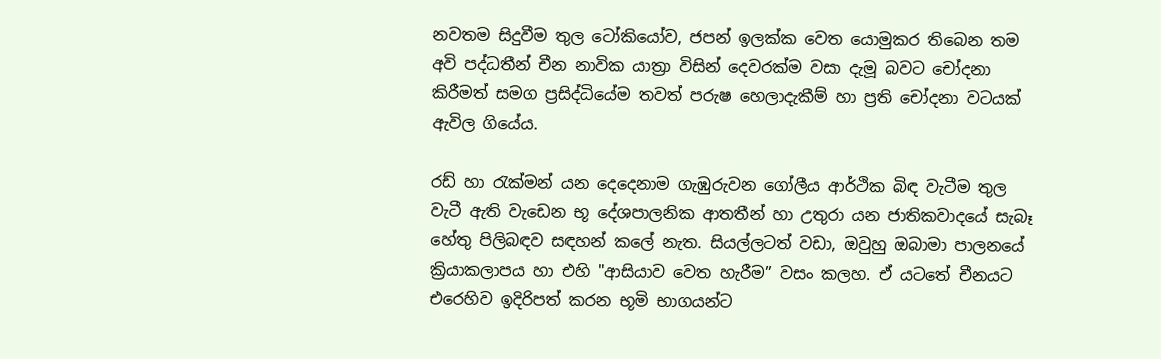නවතම සිදුවීම තුල ටෝකියෝව, ජපන් ඉලක්ක වෙත යොමුකර තිබෙන තම අවි පද්ධතීන් චීන නාවික යාත්‍රා විසින් දෙවරක්ම වසා දැමූ බවට චෝදනා කිරීමත් සමග ප්‍රසිද්ධියේම තවත් පරුෂ හෙලාදැකීම් හා ප්‍රති චෝදනා වටයක් ඇවිල ගියේය.

රඩ් හා රැක්මන් යන දෙදෙනාම ගැඹුරුවන ගෝලීය ආර්ථික බිඳ වැටීම තුල වැටී ඇති වැඩෙන භූ දේශපාලනික ආතතීන් හා උතුරා යන ජාතිකවාදයේ සැබෑ හේතු පිලිබඳව සඳහන් කලේ නැත. සියල්ලටත් වඩා, ඔවුහු ඔබාමා පාලනයේ ක්‍රියාකලාපය හා එහි "ආසියාව වෙත හැරීම” වසං කලහ. ඒ යටතේ චීනයට එරෙහිව ඉදිරිපත් කරන භූමි භාගයන්ට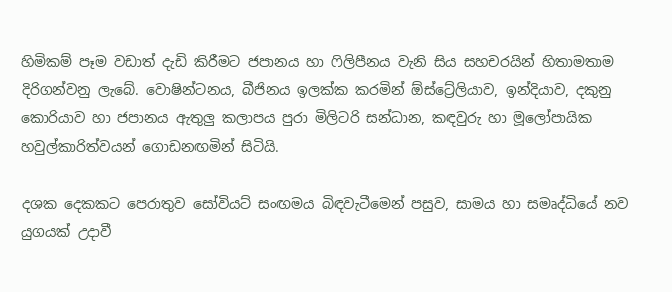හිමිකම් පෑම වඩාත් දැඩි කිරීමට ජපානය හා ෆිලිපීනය වැනි සිය සහචරයින් හිතාමතාම දිරිගන්වනු ලැබේ. වොෂින්ටනය, බීජිනය ඉලක්ක කරමින් ඕස්ට්‍රේලියාව, ඉන්දියාව, දකුනු කොරියාව හා ජපානය ඇතුලු කලාපය පුරා මිලිටරි සන්ධාන, කඳවුරු හා මූලෝපායික හවුල්කාරිත්වයන් ගොඩනඟමින් සිටියි.

දශක දෙකකට පෙරාතුව සෝවියට් සංඟමය බිඳවැටීමෙන් පසුව, සාමය හා සමෘද්ධියේ නව යුගයක් උදාවී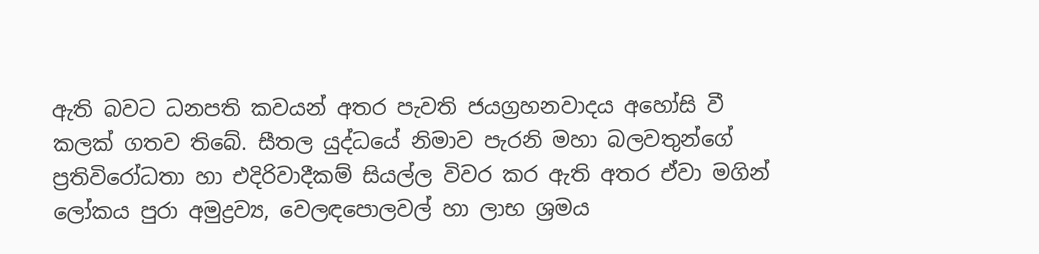ඇති බවට ධනපති කවයන් අතර පැවති ජයග්‍රහනවාදය අ‍හෝසි වී කලක් ගතව තිබේ. සීතල යුද්ධයේ නිමාව පැරනි මහා බලවතුන්ගේ ප්‍රතිවිරෝධතා හා එදිරිවාදීකම් සියල්ල විවර කර ඇති අතර ඒවා මගින් ලෝකය පුරා අමුද්‍රව්‍ය, වෙලඳපොලවල් හා ලාභ ශ්‍රමය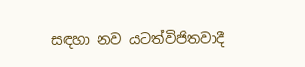සඳහා නව යටත්විජිතවාදී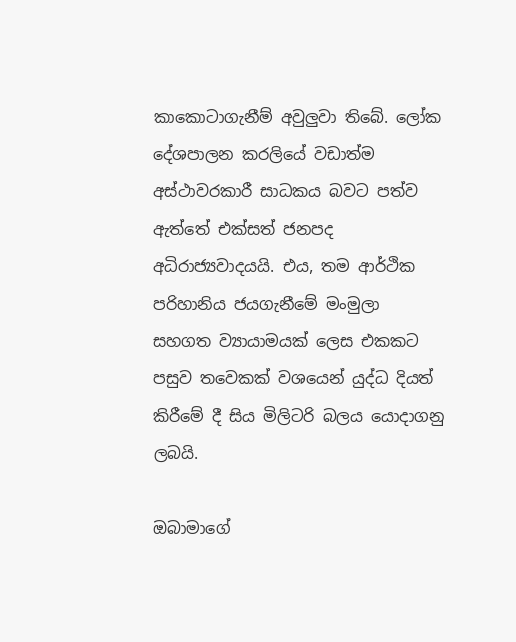කාකොටාගැනීම් අවුලුවා තිබේ. ලෝක දේශපාලන කරලියේ වඩාත්ම අස්ථාවරකාරී සාධකය බවට පත්ව ඇත්තේ එක්සත් ජනපද අධිරාජ්‍යවාදයයි. එය, තම ආර්ථික පරිහානිය ජයගැනීමේ මංමුලා සහගත ව්‍යායාමයක් ලෙස එකකට පසුව තවෙකක් වශයෙන් යුද්ධ දියත් කිරීමේ දී සිය මිලිටරි බලය යොදාගනු ලබයි.

ඔබාමාගේ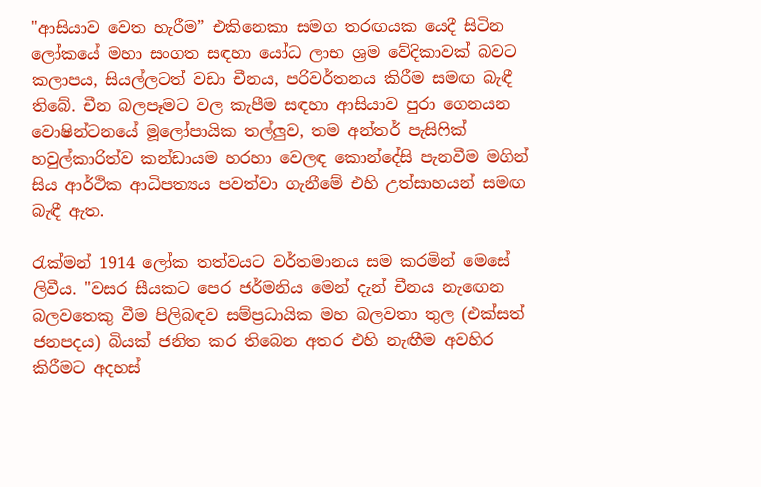"ආසියාව වෙත හැරීම” එකිනෙකා සමග තරඟයක යෙදී සිටින ලෝකයේ මහා සංගත සඳහා යෝධ ලාභ ශ්‍රම වේදිකාවක් බවට කලාපය, සියල්ලටත් වඩා චීනය, පරිවර්තනය කිරීම සමඟ බැඳී තිබේ. චීන බලපෑමට වල කැපීම සඳහා ආසියාව පුරා ගෙනයන වොෂින්ටනයේ මූලෝපායික තල්ලුව, තම අන්තර් පැසිෆික් හවුල්කාරිත්ව කන්ඩායම හරහා වෙලඳ කොන්දේසි පැනවීම මගින් සිය ආර්ථික ආධිපත්‍යය පවත්වා ගැනීමේ එහි උත්සාහයන් සමඟ බැඳී ඇත.

රැක්මන් 1914 ලෝක තත්වයට වර්තමානය සම කරමින් මෙසේ ලිවීය. "වසර සීයකට පෙර ජර්මනිය මෙන් දැන් චීනය නැ‍ඟෙන බලවතෙකු වීම පිලිබඳව සම්ප්‍රධායික මහ බලවතා තුල (එක්සත් ජනපදය) බියක් ජනිත කර තිබෙන අතර එහි නැඟීම අවහිර කිරීමට අදහස්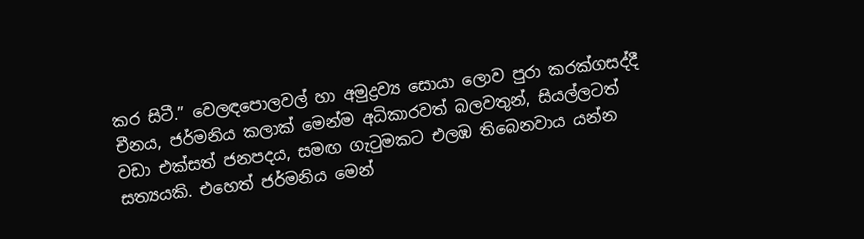කර සිටී.” වෙලඳපොලවල් හා අමුද්‍රව්‍ය සොයා ලොව පුරා කරක්ගසද්දී චීනය, ජර්මනිය කලාක් මෙන්ම අධිකාරවත් බලවතුන්, සියල්ලටත් වඩා එක්සත් ජනපදය, සමඟ ගැටුමකට එලඹ තිබෙනවාය යන්න සත්‍යයකි. එහෙත් ජර්මනිය මෙන්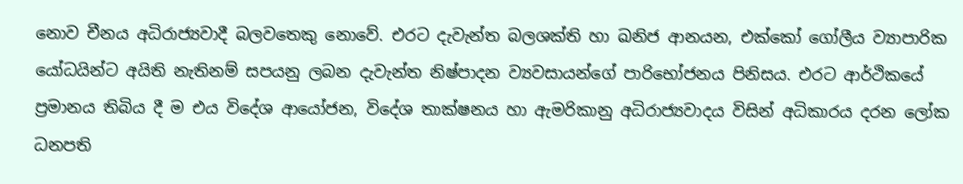නොව චීනය අධිරාජ්‍යවාදී බලවතෙකු නොවේ. එරට දැවැන්ත බලශක්ති හා ඛනිජ ආනයන, එක්කෝ ගෝලීය ව්‍යාපාරික යෝධයින්ට අයිති නැතිනම් සපයනු ලබන දැවැන්ත නිෂ්පාදන ව්‍යවසායන්ගේ පාරිභෝජනය පිනිසය. එරට ආර්ථිකයේ ප්‍රමානය තිබිය දී ම එය විදේශ ආයෝජන, විදේශ තාක්ෂනය හා ඇමරිකානු අධිරාජ්‍යවාදය විසින් අධිකාරය දරන ලෝක ධනපති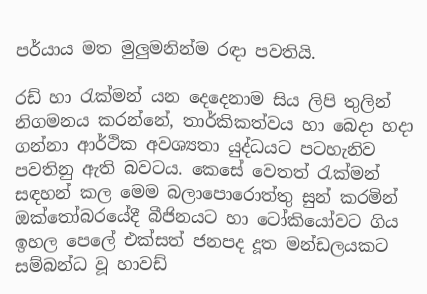පර්යාය මත මුලුමනින්ම රඳා පවතියි.

රඩ් හා රැක්මන් යන දෙදෙනාම සිය ලිපි තුලින් නිගමනය කරන්නේ, තාර්කිකත්වය හා බෙදා හදා ගන්නා ආර්ථික අවශ්‍යතා යුද්ධයට පටහැනිව පවතිනු ඇති බවටය. කෙසේ වෙතත් රැක්මන් සඳහන් කල මෙම බලාපොරොත්තු සුන් කරමින් ඔක්තෝබරයේදී බීජිනයට හා ටෝකියෝවට ගිය ඉහල පෙලේ එක්සත් ජනපද දූත මන්ඩලයකට සම්බන්ධ වූ හාවඩ්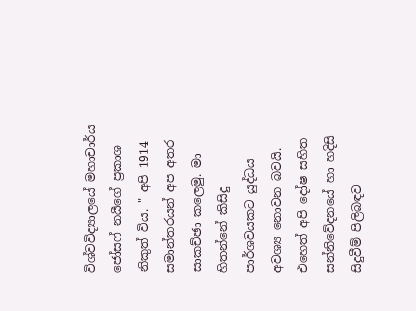විශ්වවිද්‍යාලයේ මහාචාර්ය ජෝසෆ් නයීගේ ප්‍රකාශ නිකුත් විය. " අපි 1914 සමාන්තරයන් අප අතර සාකච්ඡා කලෙමු. මා හිතන්නේ කිසිදු පාර්ශවයකට යුද්ධය අවශ්‍ය නොවන බවයි. එහෙත් අපි දෝෂ සහිත සන්නිවේදනයේ හා හදිසි සිදුවීම් පිලිබඳව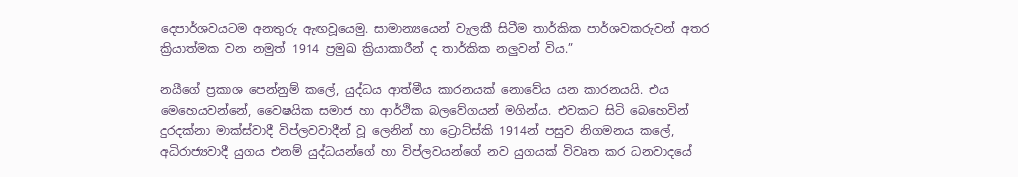දෙපාර්ශවයටම අනතුරු ඇඟවූයෙමු. සාමාන්‍යයෙන් වැලකී සිටීම තාර්කික පාර්ශවකරුවන් අතර ක්‍රියාත්මක වන නමුත් 1914 ප්‍රමුඛ ක්‍රියාකාරීන් ද තාර්කික නලුවන් විය.”

නයීගේ ප්‍රකාශ පෙන්නුම් කලේ, යුද්ධය ආත්මීය කාරනයක් නොවේය යන කාරනයයි. එය මෙහෙයවන්නේ, වෛෂයික සමාජ හා ආර්ථික බලවේගයන් මගින්ය. එවකට සිටි බෙහෙවින් දුරදක්නා මාක්ස්වාදී විප්ලවවාදීන් වූ ලෙනින් හා ට්‍රොට්ස්කි 1914න් පසුව නිගමනය කලේ, අධිරාජ්‍යවාදී යුගය එනම් යුද්ධයන්ගේ හා විප්ලවයන්ගේ නව යුගයක් විවෘත කර ධනවාදයේ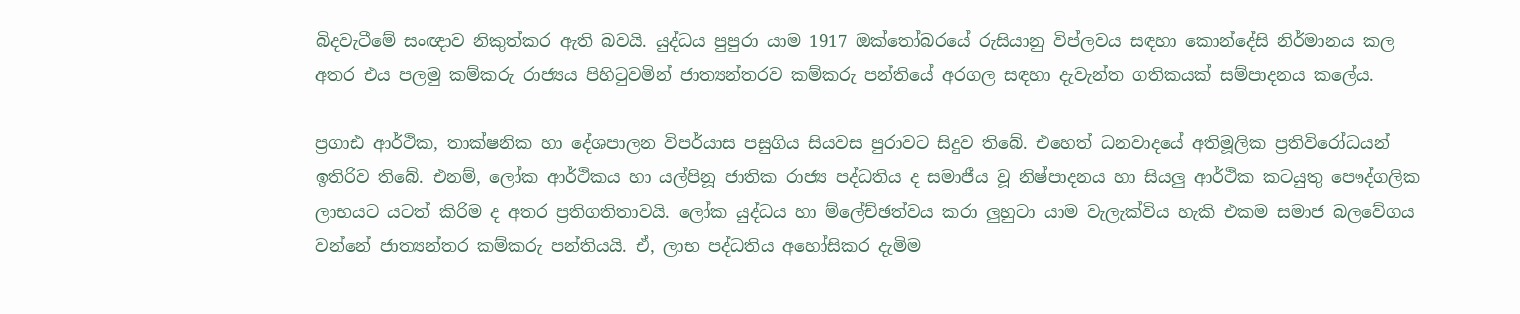බිදවැටීමේ සංඥාව නිකුත්කර ඇති බවයි. යුද්ධය පුපුරා යාම 1917 ඔක්තෝබරයේ රුසියානු විප්ලවය සඳහා කොන්දේසි නිර්මානය කල අතර එය පලමු කම්කරු රාජ්‍යය පිහිටුවමින් ජාත්‍යන්තරව කම්කරු පන්තියේ අරගල සඳහා දැවැන්ත ගතිකයක් සම්පාදනය කලේය.

ප්‍රගාඪ ආර්ථික, තාක්ෂනික හා දේශපාලන විපර්යාස පසුගිය සියවස පුරාවට සිදුව තිබේ. එහෙත් ධනවාදයේ අතිමූලික ප්‍රතිවිරෝධයන් ඉතිරිව තිබේ. එනම්, ලෝක ආර්ථිකය හා යල්පිනූ ජාතික රාජ්‍ය පද්ධතිය ද සමාජීය වූ නිෂ්පාදනය හා සියලු ආර්ථික කටයුතු පෞද්ගලික ලාභයට යටත් කිරිම ද අතර ප්‍රතිගතිතාවයි. ලෝක යුද්ධය හා ම්ලේච්ඡත්වය කරා ලුහුටා යාම වැලැක්විය හැකි එකම සමාජ බලවේගය වන්නේ ජාත්‍යන්තර කම්කරු පන්තියයි. ඒ, ලාභ පද්ධතිය අහෝසිකර දැමිම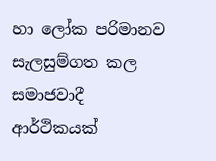හා ලෝක පරිමානව සැලසුම්ගත කල සමාජවාදී ආර්ථිකයක්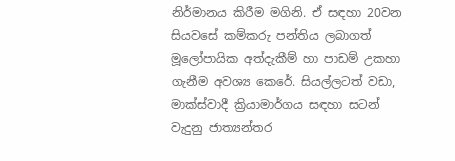නිර්මානය කිරීම මගිනි. ඒ සඳහා 20වන සියවසේ කම්කරු පන්තිය ලබාගත් මූලෝපායික අත්දැකීම් හා පාඩම් උකහා ගැනීම අවශ්‍ය කෙරේ. සියල්ලටත් වඩා, මාක්ස්වාදී ක්‍රියාමාර්ගය සඳහා සටන් වැදුනු ජාත්‍යන්තර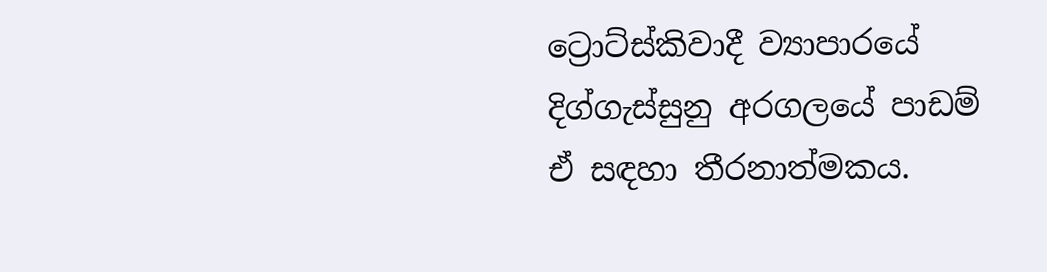ට්‍රොට්ස්කිවාදී ව්‍යාපාරයේ දිග්ගැස්සුනු අරගලයේ පාඩම් ඒ සඳහා තීරනාත්මකය.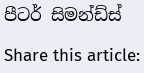පීටර් සිමන්ඩ්ස්

Share this article: